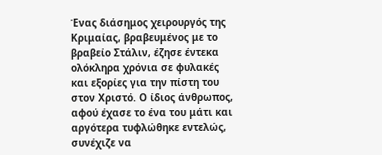Ένας διάσημος χειρουργός της Κριμαίας, βραβευμένος με το βραβείο Στάλιν, έζησε έντεκα ολόκληρα χρόνια σε φυλακές και εξορίες για την πίστη του στον Χριστό. Ο ίδιος άνθρωπος, αφού έχασε το ένα του μάτι και αργότερα τυφλώθηκε εντελώς, συνέχιζε να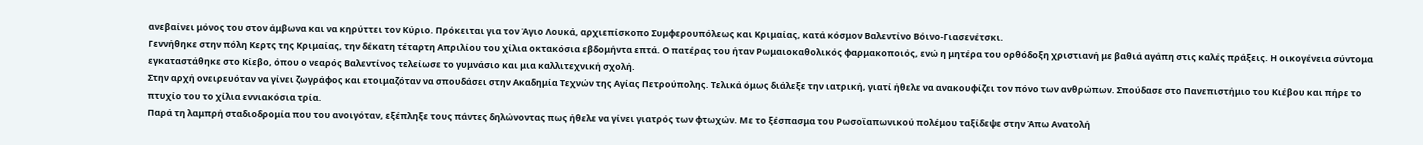ανεβαίνει μόνος του στον άμβωνα και να κηρύττει τον Κύριο. Πρόκειται για τον Άγιο Λουκά, αρχιεπίσκοπο Συμφερουπόλεως και Κριμαίας, κατά κόσμον Βαλεντίνο Βόινο-Γιασενέτσκι.
Γεννήθηκε στην πόλη Κερτς της Κριμαίας, την δέκατη τέταρτη Απριλίου του χίλια οκτακόσια εβδομήντα επτά. Ο πατέρας του ήταν Ρωμαιοκαθολικός φαρμακοποιός, ενώ η μητέρα του ορθόδοξη χριστιανή με βαθιά αγάπη στις καλές πράξεις. Η οικογένεια σύντομα εγκαταστάθηκε στο Κίεβο, όπου ο νεαρός Βαλεντίνος τελείωσε το γυμνάσιο και μια καλλιτεχνική σχολή.
Στην αρχή ονειρευόταν να γίνει ζωγράφος και ετοιμαζόταν να σπουδάσει στην Ακαδημία Τεχνών της Αγίας Πετρούπολης. Τελικά όμως διάλεξε την ιατρική, γιατί ήθελε να ανακουφίζει τον πόνο των ανθρώπων. Σπούδασε στο Πανεπιστήμιο του Κιέβου και πήρε το πτυχίο του το χίλια εννιακόσια τρία.
Παρά τη λαμπρή σταδιοδρομία που του ανοιγόταν, εξέπληξε τους πάντες δηλώνοντας πως ήθελε να γίνει γιατρός των φτωχών. Με το ξέσπασμα του Ρωσοϊαπωνικού πολέμου ταξίδεψε στην Άπω Ανατολή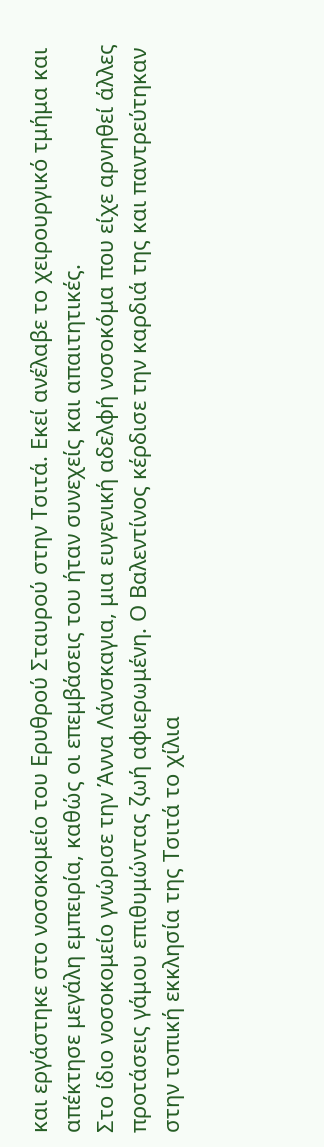και εργάστηκε στο νοσοκομείο του Ερυθρού Σταυρού στην Τσιτά. Εκεί ανέλαβε το χειρουργικό τμήμα και απέκτησε μεγάλη εμπειρία, καθώς οι επεμβάσεις του ήταν συνεχείς και απαιτητικές.
Στο ίδιο νοσοκομείο γνώρισε την Άννα Λάνσκαγια, μια ευγενική αδελφή νοσοκόμα που είχε αρνηθεί άλλες προτάσεις γάμου επιθυμώντας ζωή αφιερωμένη. Ο Βαλεντίνος κέρδισε την καρδιά της και παντρεύτηκαν στην τοπική εκκλησία της Τσιτά το χίλια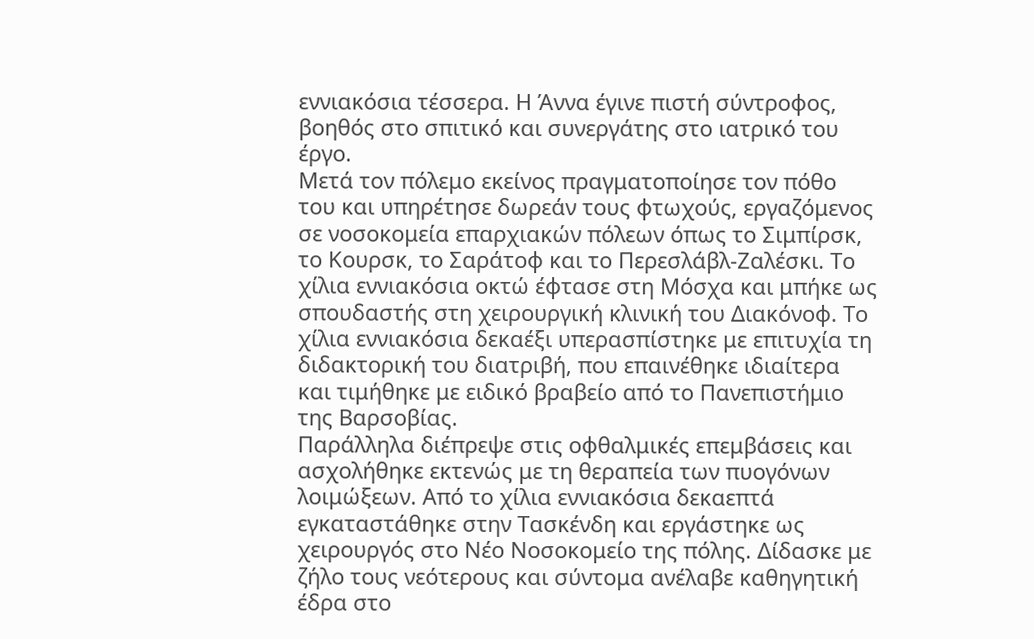εννιακόσια τέσσερα. Η Άννα έγινε πιστή σύντροφος, βοηθός στο σπιτικό και συνεργάτης στο ιατρικό του έργο.
Μετά τον πόλεμο εκείνος πραγματοποίησε τον πόθο του και υπηρέτησε δωρεάν τους φτωχούς, εργαζόμενος σε νοσοκομεία επαρχιακών πόλεων όπως το Σιμπίρσκ, το Κουρσκ, το Σαράτοφ και το Περεσλάβλ-Ζαλέσκι. Το χίλια εννιακόσια οκτώ έφτασε στη Μόσχα και μπήκε ως σπουδαστής στη χειρουργική κλινική του Διακόνοφ. Το χίλια εννιακόσια δεκαέξι υπερασπίστηκε με επιτυχία τη διδακτορική του διατριβή, που επαινέθηκε ιδιαίτερα και τιμήθηκε με ειδικό βραβείο από το Πανεπιστήμιο της Βαρσοβίας.
Παράλληλα διέπρεψε στις οφθαλμικές επεμβάσεις και ασχολήθηκε εκτενώς με τη θεραπεία των πυογόνων λοιμώξεων. Από το χίλια εννιακόσια δεκαεπτά εγκαταστάθηκε στην Τασκένδη και εργάστηκε ως χειρουργός στο Νέο Νοσοκομείο της πόλης. Δίδασκε με ζήλο τους νεότερους και σύντομα ανέλαβε καθηγητική έδρα στο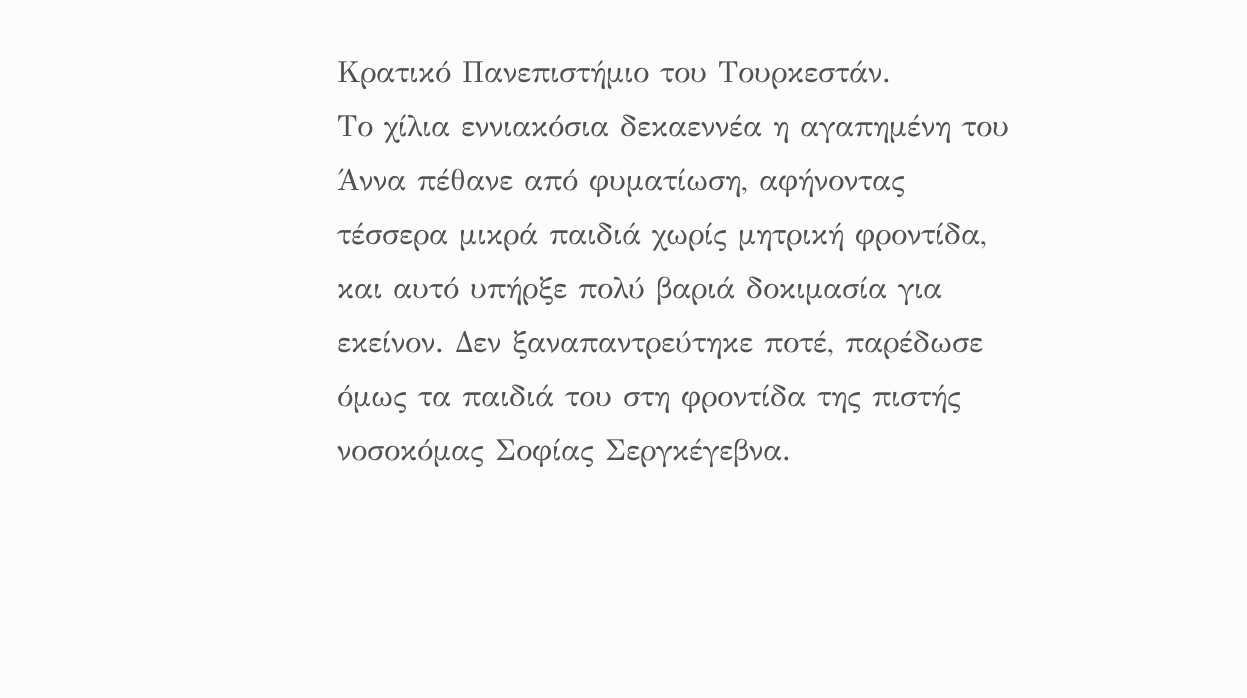Κρατικό Πανεπιστήμιο του Τουρκεστάν.
Το χίλια εννιακόσια δεκαεννέα η αγαπημένη του Άννα πέθανε από φυματίωση, αφήνοντας τέσσερα μικρά παιδιά χωρίς μητρική φροντίδα, και αυτό υπήρξε πολύ βαριά δοκιμασία για εκείνον. Δεν ξαναπαντρεύτηκε ποτέ, παρέδωσε όμως τα παιδιά του στη φροντίδα της πιστής νοσοκόμας Σοφίας Σεργκέγεβνα.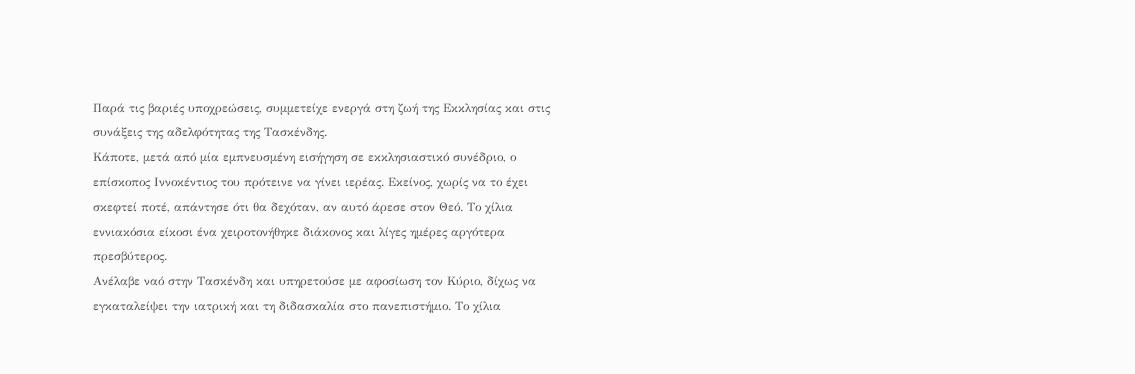Παρά τις βαριές υποχρεώσεις, συμμετείχε ενεργά στη ζωή της Εκκλησίας και στις συνάξεις της αδελφότητας της Τασκένδης.
Κάποτε, μετά από μία εμπνευσμένη εισήγηση σε εκκλησιαστικό συνέδριο, ο επίσκοπος Ιννοκέντιος του πρότεινε να γίνει ιερέας. Εκείνος, χωρίς να το έχει σκεφτεί ποτέ, απάντησε ότι θα δεχόταν, αν αυτό άρεσε στον Θεό. Το χίλια εννιακόσια είκοσι ένα χειροτονήθηκε διάκονος και λίγες ημέρες αργότερα πρεσβύτερος.
Ανέλαβε ναό στην Τασκένδη και υπηρετούσε με αφοσίωση τον Κύριο, δίχως να εγκαταλείψει την ιατρική και τη διδασκαλία στο πανεπιστήμιο. Το χίλια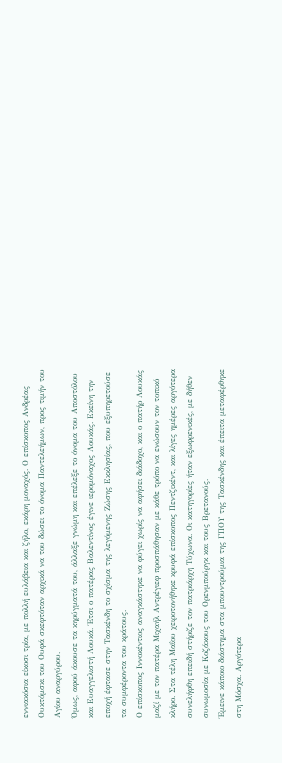εννιακόσια είκοσι τρία, με πολλή ευλάβεια και ζήλο, εκάρη μοναχός. Ο επίσκοπος Ανδρέας Ουκτόμσκι του Ουφά σκεφτόταν αρχικά να του δώσει το όνομα Παντελεήμων, προς τιμήν του Αγίου αναργύρου.
Όμως, αφού άκουσε τα κηρύγματά του, άλλαξε γνώμη και επέλεξε το όνομα του Αποστόλου και Ευαγγελιστή Λουκά. Έτσι ο πατέρας Βαλεντίνος έγινε ιερομόναχος Λουκάς. Εκείνη την εποχή έφτασε στην Τασκένδη το σχίσμα της λεγόμενης Ζώσης Εκκλησίας, που εξυπηρετούσε τα συμφέροντα του κράτους.
Ο επίσκοπος Ιννοκέντιος αναγκάστηκε να φύγει χωρίς να αφήσει διάδοχο, και ο πατήρ Λουκάς μαζί με τον πατέρα Μιχαήλ Αντρέγιεφ προσπάθησαν με κάθε τρόπο να ενώσουν τον τοπικό κλήρο. Στα τέλη Μαΐου χειροτονήθηκε κρυφά επίσκοπος Πεντζικέντ, και λίγες ημέρες αργότερα συνελήφθη επειδή στήριζε τον πατριάρχη Τύχωνα. Οι κατηγορίες ήταν εξωφρενικές, με δήθεν συνωμοσία με Κοζάκους του Ορενμπούργκ και τους Βρετανούς.
Έμεινε κάποιο διάστημα στα μπουντρούμια της ΓΠΟΥ της Τασκένδης και έπειτα μεταφέρθηκε στη Μόσχα. Αργότερα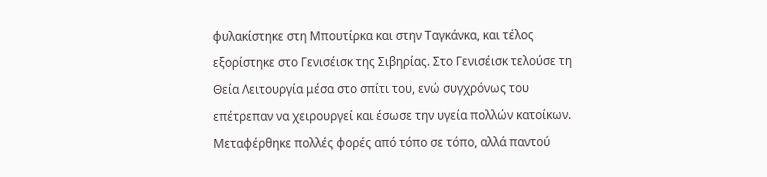φυλακίστηκε στη Μπουτίρκα και στην Ταγκάνκα, και τέλος εξορίστηκε στο Γενισέισκ της Σιβηρίας. Στο Γενισέισκ τελούσε τη Θεία Λειτουργία μέσα στο σπίτι του, ενώ συγχρόνως του επέτρεπαν να χειρουργεί και έσωσε την υγεία πολλών κατοίκων.
Μεταφέρθηκε πολλές φορές από τόπο σε τόπο, αλλά παντού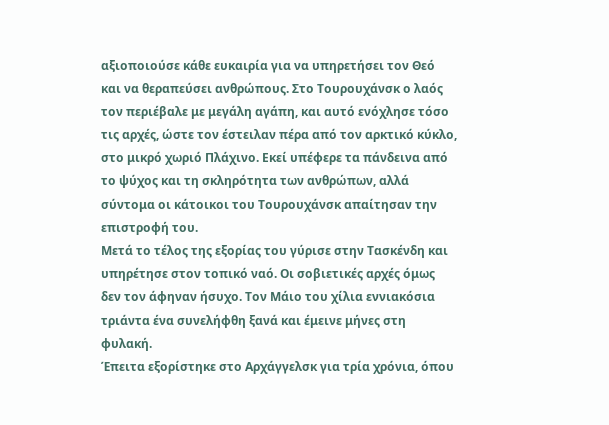αξιοποιούσε κάθε ευκαιρία για να υπηρετήσει τον Θεό και να θεραπεύσει ανθρώπους. Στο Τουρουχάνσκ ο λαός τον περιέβαλε με μεγάλη αγάπη, και αυτό ενόχλησε τόσο τις αρχές, ώστε τον έστειλαν πέρα από τον αρκτικό κύκλο, στο μικρό χωριό Πλάχινο. Εκεί υπέφερε τα πάνδεινα από το ψύχος και τη σκληρότητα των ανθρώπων, αλλά σύντομα οι κάτοικοι του Τουρουχάνσκ απαίτησαν την επιστροφή του.
Μετά το τέλος της εξορίας του γύρισε στην Τασκένδη και υπηρέτησε στον τοπικό ναό. Οι σοβιετικές αρχές όμως δεν τον άφηναν ήσυχο. Τον Μάιο του χίλια εννιακόσια τριάντα ένα συνελήφθη ξανά και έμεινε μήνες στη φυλακή.
Έπειτα εξορίστηκε στο Αρχάγγελσκ για τρία χρόνια, όπου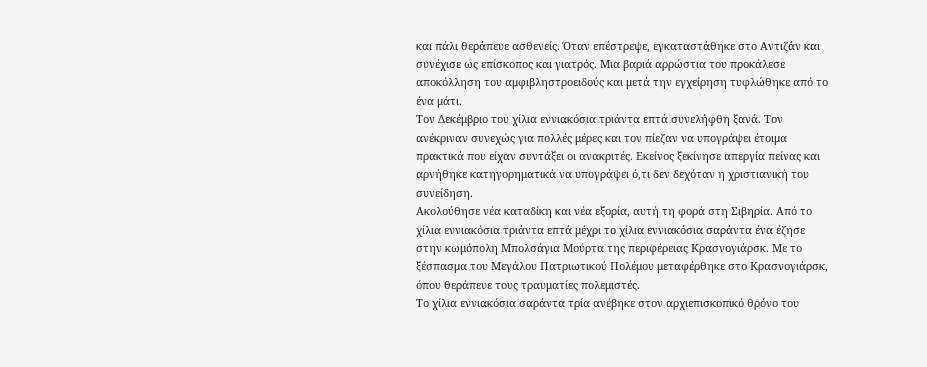και πάλι θεράπευε ασθενείς. Όταν επέστρεψε, εγκαταστάθηκε στο Αντιζάν και συνέχισε ως επίσκοπος και γιατρός. Μια βαριά αρρώστια του προκάλεσε αποκόλληση του αμφιβληστροειδούς και μετά την εγχείρηση τυφλώθηκε από το ένα μάτι.
Τον Δεκέμβριο του χίλια εννιακόσια τριάντα επτά συνελήφθη ξανά. Τον ανέκριναν συνεχώς για πολλές μέρες και τον πίεζαν να υπογράψει έτοιμα πρακτικά που είχαν συντάξει οι ανακριτές. Εκείνος ξεκίνησε απεργία πείνας και αρνήθηκε κατηγορηματικά να υπογράψει ό,τι δεν δεχόταν η χριστιανική του συνείδηση.
Ακολούθησε νέα καταδίκη και νέα εξορία, αυτή τη φορά στη Σιβηρία. Από το χίλια εννιακόσια τριάντα επτά μέχρι το χίλια εννιακόσια σαράντα ένα έζησε στην κωμόπολη Μπολσάγια Μούρτα της περιφέρειας Κρασνογιάρσκ. Με το ξέσπασμα του Μεγάλου Πατριωτικού Πολέμου μεταφέρθηκε στο Κρασνογιάρσκ, όπου θεράπευε τους τραυματίες πολεμιστές.
Το χίλια εννιακόσια σαράντα τρία ανέβηκε στον αρχιεπισκοπικό θρόνο του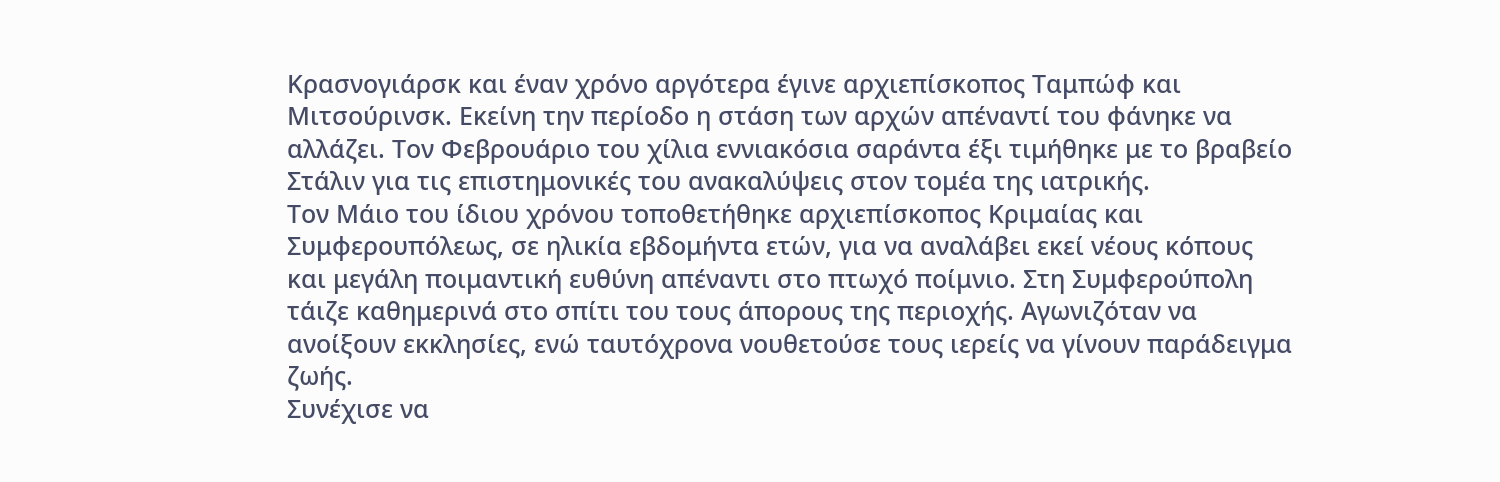Κρασνογιάρσκ και έναν χρόνο αργότερα έγινε αρχιεπίσκοπος Ταμπώφ και Μιτσούρινσκ. Εκείνη την περίοδο η στάση των αρχών απέναντί του φάνηκε να αλλάζει. Τον Φεβρουάριο του χίλια εννιακόσια σαράντα έξι τιμήθηκε με το βραβείο Στάλιν για τις επιστημονικές του ανακαλύψεις στον τομέα της ιατρικής.
Τον Μάιο του ίδιου χρόνου τοποθετήθηκε αρχιεπίσκοπος Κριμαίας και Συμφερουπόλεως, σε ηλικία εβδομήντα ετών, για να αναλάβει εκεί νέους κόπους και μεγάλη ποιμαντική ευθύνη απέναντι στο πτωχό ποίμνιο. Στη Συμφερούπολη τάιζε καθημερινά στο σπίτι του τους άπορους της περιοχής. Αγωνιζόταν να ανοίξουν εκκλησίες, ενώ ταυτόχρονα νουθετούσε τους ιερείς να γίνουν παράδειγμα ζωής.
Συνέχισε να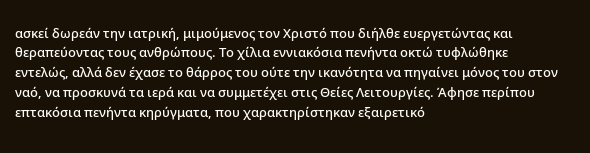ασκεί δωρεάν την ιατρική, μιμούμενος τον Χριστό που διήλθε ευεργετώντας και θεραπεύοντας τους ανθρώπους. Το χίλια εννιακόσια πενήντα οκτώ τυφλώθηκε εντελώς, αλλά δεν έχασε το θάρρος του ούτε την ικανότητα να πηγαίνει μόνος του στον ναό, να προσκυνά τα ιερά και να συμμετέχει στις Θείες Λειτουργίες. Άφησε περίπου επτακόσια πενήντα κηρύγματα, που χαρακτηρίστηκαν εξαιρετικό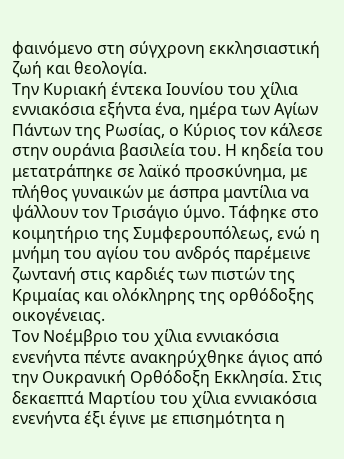φαινόμενο στη σύγχρονη εκκλησιαστική ζωή και θεολογία.
Την Κυριακή έντεκα Ιουνίου του χίλια εννιακόσια εξήντα ένα, ημέρα των Αγίων Πάντων της Ρωσίας, ο Κύριος τον κάλεσε στην ουράνια βασιλεία του. Η κηδεία του μετατράπηκε σε λαϊκό προσκύνημα, με πλήθος γυναικών με άσπρα μαντίλια να ψάλλουν τον Τρισάγιο ύμνο. Τάφηκε στο κοιμητήριο της Συμφερουπόλεως, ενώ η μνήμη του αγίου του ανδρός παρέμεινε ζωντανή στις καρδιές των πιστών της Κριμαίας και ολόκληρης της ορθόδοξης οικογένειας.
Τον Νοέμβριο του χίλια εννιακόσια ενενήντα πέντε ανακηρύχθηκε άγιος από την Ουκρανική Ορθόδοξη Εκκλησία. Στις δεκαεπτά Μαρτίου του χίλια εννιακόσια ενενήντα έξι έγινε με επισημότητα η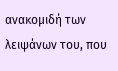ανακομιδή των λειψάνων του, που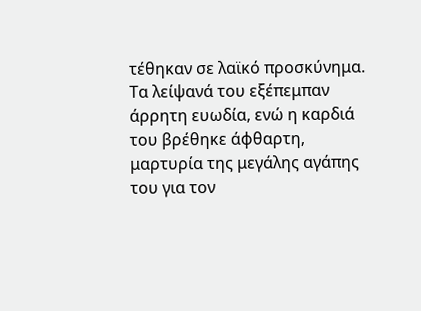τέθηκαν σε λαϊκό προσκύνημα. Τα λείψανά του εξέπεμπαν άρρητη ευωδία, ενώ η καρδιά του βρέθηκε άφθαρτη, μαρτυρία της μεγάλης αγάπης του για τον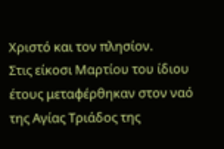Χριστό και τον πλησίον.
Στις είκοσι Μαρτίου του ίδιου έτους μεταφέρθηκαν στον ναό της Αγίας Τριάδος της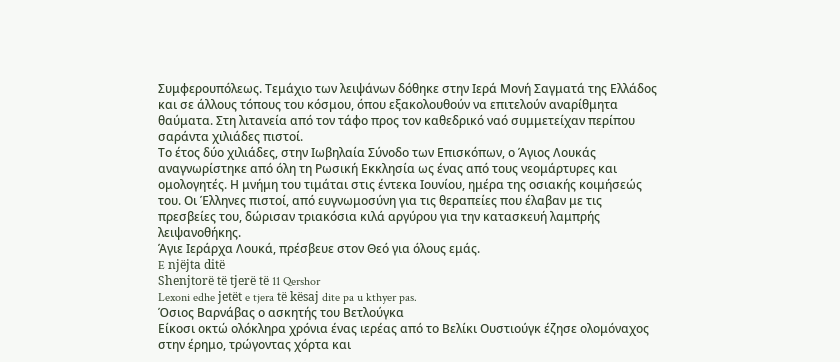Συμφερουπόλεως. Τεμάχιο των λειψάνων δόθηκε στην Ιερά Μονή Σαγματά της Ελλάδος και σε άλλους τόπους του κόσμου, όπου εξακολουθούν να επιτελούν αναρίθμητα θαύματα. Στη λιτανεία από τον τάφο προς τον καθεδρικό ναό συμμετείχαν περίπου σαράντα χιλιάδες πιστοί.
Το έτος δύο χιλιάδες, στην Ιωβηλαία Σύνοδο των Επισκόπων, ο Άγιος Λουκάς αναγνωρίστηκε από όλη τη Ρωσική Εκκλησία ως ένας από τους νεομάρτυρες και ομολογητές. Η μνήμη του τιμάται στις έντεκα Ιουνίου, ημέρα της οσιακής κοιμήσεώς του. Οι Έλληνες πιστοί, από ευγνωμοσύνη για τις θεραπείες που έλαβαν με τις πρεσβείες του, δώρισαν τριακόσια κιλά αργύρου για την κατασκευή λαμπρής λειψανοθήκης.
Άγιε Ιεράρχα Λουκά, πρέσβευε στον Θεό για όλους εμάς.
E njëjta ditë
Shenjtorë të tjerë të 11 Qershor
Lexoni edhe jetët e tjera të kësaj dite pa u kthyer pas.
Όσιος Βαρνάβας ο ασκητής του Βετλούγκα
Είκοσι οκτώ ολόκληρα χρόνια ένας ιερέας από το Βελίκι Ουστιούγκ έζησε ολομόναχος στην έρημο, τρώγοντας χόρτα και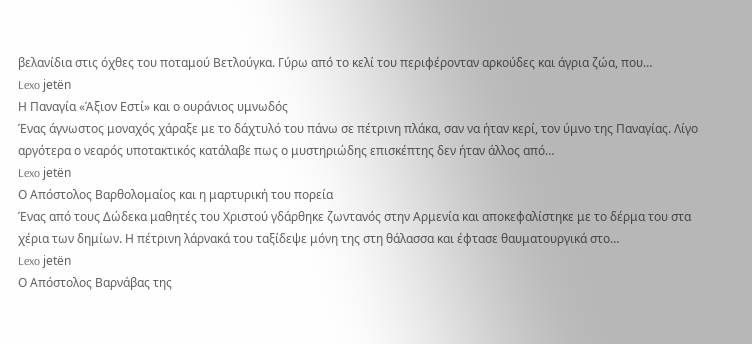βελανίδια στις όχθες του ποταμού Βετλούγκα. Γύρω από το κελί του περιφέρονταν αρκούδες και άγρια ζώα, που…
Lexo jetën
Η Παναγία «Άξιον Εστί» και ο ουράνιος υμνωδός
Ένας άγνωστος μοναχός χάραξε με το δάχτυλό του πάνω σε πέτρινη πλάκα, σαν να ήταν κερί, τον ύμνο της Παναγίας. Λίγο αργότερα ο νεαρός υποτακτικός κατάλαβε πως ο μυστηριώδης επισκέπτης δεν ήταν άλλος από…
Lexo jetën
Ο Απόστολος Βαρθολομαίος και η μαρτυρική του πορεία
Ένας από τους Δώδεκα μαθητές του Χριστού γδάρθηκε ζωντανός στην Αρμενία και αποκεφαλίστηκε με το δέρμα του στα χέρια των δημίων. Η πέτρινη λάρνακά του ταξίδεψε μόνη της στη θάλασσα και έφτασε θαυματουργικά στο…
Lexo jetën
Ο Απόστολος Βαρνάβας της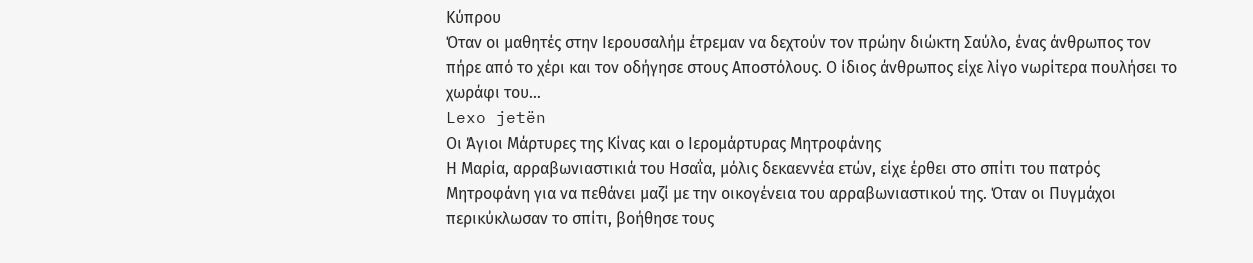Κύπρου
Όταν οι μαθητές στην Ιερουσαλήμ έτρεμαν να δεχτούν τον πρώην διώκτη Σαύλο, ένας άνθρωπος τον πήρε από το χέρι και τον οδήγησε στους Αποστόλους. Ο ίδιος άνθρωπος είχε λίγο νωρίτερα πουλήσει το χωράφι του…
Lexo jetën
Οι Άγιοι Μάρτυρες της Κίνας και ο Ιερομάρτυρας Μητροφάνης
Η Μαρία, αρραβωνιαστικιά του Ησαΐα, μόλις δεκαεννέα ετών, είχε έρθει στο σπίτι του πατρός Μητροφάνη για να πεθάνει μαζί με την οικογένεια του αρραβωνιαστικού της. Όταν οι Πυγμάχοι περικύκλωσαν το σπίτι, βοήθησε τους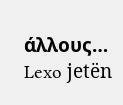άλλους…
Lexo jetën